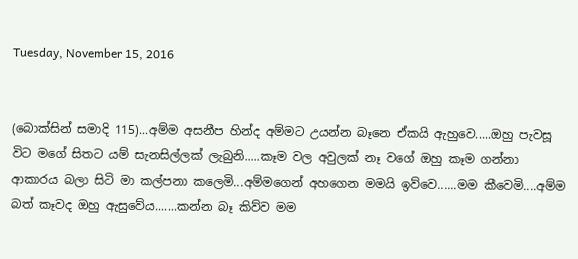Tuesday, November 15, 2016


(බොක්සින් සමාදි 115)...අම්ම අසනීප හින්ද අම්මට උයන්න බෑනෙ ඒකයි ඇහුවෙ.....ඔහු පැවසූ විට මගේ සිතට යම් සැනසිල්ලක් ලැබුනි.....කෑම වල අවුලක් නෑ වගේ ඔහු කෑම ගන්නා ආකාරය බලා සිටි මා කල්පනා කලෙමි...අම්මගෙන් අහගෙන මමයි ඉව්වෙ......මම කීවෙමි....අම්ම බත් කෑවද ඔහු ඇසුවේය.......කන්න බෑ කිව්ව මම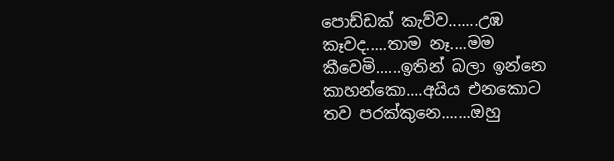පොඩ්ඩක් කැව්ව.......උඹ කෑවද.....තාම නෑ....මම කීවෙමි......ඉතින් බලා ඉන්නෙ කාහන්කො....අයිය එනකොට තව පරක්කුනෙ.......ඔහු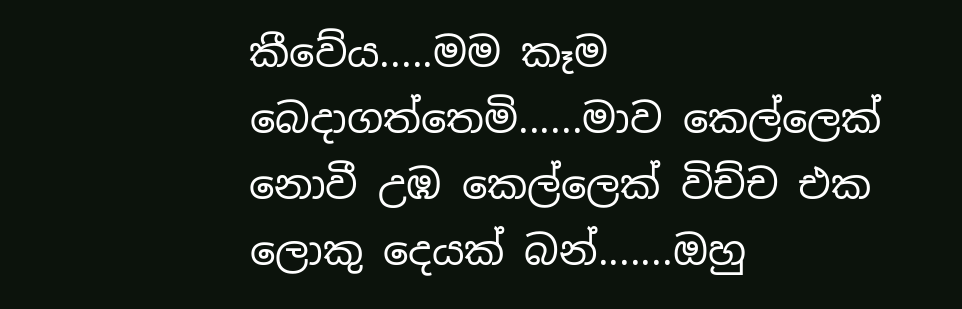කීවේය.....මම කෑම බෙදාගත්තෙමි......මාව කෙල්ලෙක් නොවී උඹ කෙල්ලෙක් විච්ච එක ලොකු දෙයක් බන්.......ඔහු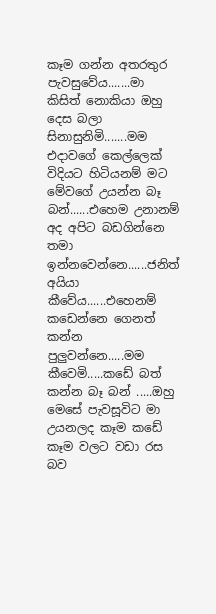කෑම ගන්න අතරතුර පැවසුවේය.......මා කිසිත් නොකියා ඔහු දෙස බලා සිනාසුනිමි.......මම එදාවගේ කෙල්ලෙක් විදියට හිටියනම් මට මේවගේ උයන්න බෑ බන්......එහෙම උනානම් අද අපිට බඩගින්නෙ තමා ඉන්නවෙන්නෙ......ජනිත් අයියා කීවේය......එහෙනම් කඩෙන්නෙ ගෙනත් කන්න පුලුවන්නෙ.....මම කීවෙමි.....කඩේ බත් කන්න බෑ බන් .....ඔහු මෙසේ පැවසූවිට මා උයනලද කෑම කඩේ කෑම වලට වඩා රස බව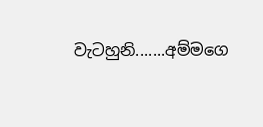වැටහුනි.......අම්මගෙ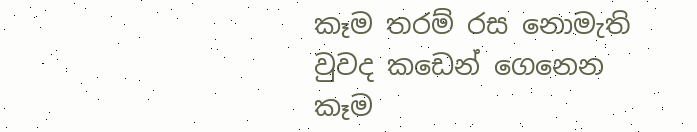කෑම තරම් රස නොමැති වුවද කඩෙන් ගෙනෙන කෑම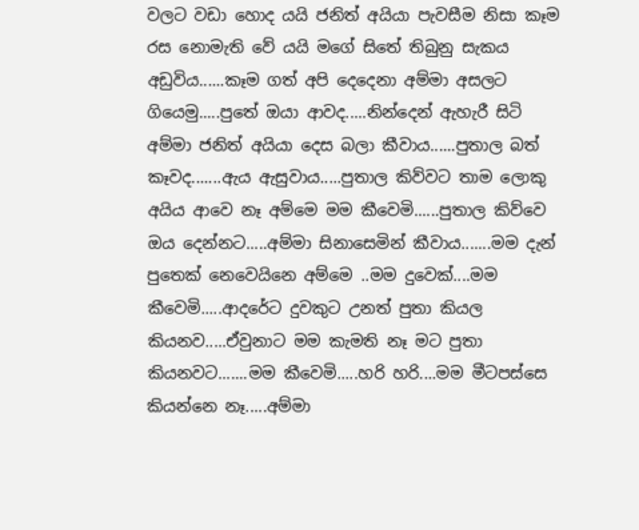වලට වඩා හොද යයි ජනිත් අයියා පැවසීම නිසා කෑම රස නොමැති වේ යයි මගේ සිතේ තිබුනු සැකය අඩුවිය......කෑම ගත් අපි දෙදෙනා අම්මා අසලට ගියෙමු.....පුතේ ඔයා ආවද.....නින්දෙන් ඇහැරී සිටි අම්මා ජනිත් අයියා දෙස බලා කීවාය......පුතාල බත් කෑවද.......ඇය ඇසුවාය.....පුතාල කිව්වට තාම ලොකු අයිය ආවෙ නෑ අම්මෙ මම කීවෙමි......පුතාල කිව්වෙ ඔය දෙන්නට.....අම්මා සිනාසෙමින් කීවාය.......මම දැන් පුතෙක් නෙවෙයිනෙ අම්මෙ ..මම දුවෙක්....මම කීවෙමි.....ආදරේට දුවකුට උනත් පුතා කියල කියනව.....ඒවුනාට මම කැමති නෑ මට පුතා කියනවට.......මම කීවෙමි.....හරි හරි....මම මීටපස්සෙ කියන්නෙ නෑ.....අම්මා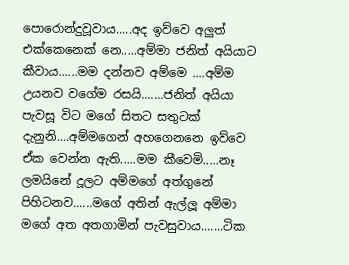පොරොන්දුවූවාය.....අද ඉව්වෙ අලුත් එක්කෙනෙක් නෙ.....අම්මා ජනිත් අයියාට කීවාය......මම දන්නව අම්මෙ ....අම්ම උයනව වගේම රසයි.......ජනිත් අයියා පැවසූ විට මගේ සිතට සතුටක් දැනුනි....අම්මගෙන් අහගෙනනෙ ඉව්වෙ ඒක වෙන්න ඇති.....මම කීවෙමි.....නෑ ලමයිනේ දූලට අම්මගේ අත්ගුනේ පිහිටනව......මගේ අතින් ඇල්ලූ අම්මා මගේ අත අතගාමින් පැවසුවාය.......ටික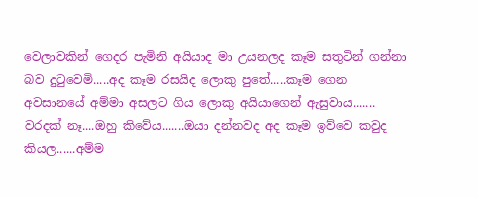වෙලාවකින් ගෙදර පැමිනි අයියාද මා උයනලද කෑම සතුටින් ගන්නා බව දුටුවෙමි.....අද කෑම රසයිද ලොකු පුතේ.....කෑම ගෙන අවසානයේ අම්මා අසලට ගිය ලොකු අයියාගෙන් ඇසුවාය....... වරදක් නෑ....ඔහු කිවේය.......ඔයා දන්නවද අද කෑම ඉව්වෙ කවුද කියල......අම්ම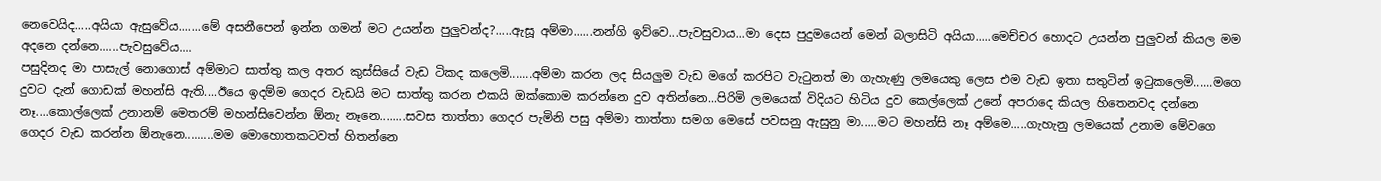නෙවෙයිද.....අයියා ඇසුවේය.......මේ අසනීපෙන් ඉන්න ගමන් මට උයන්න පුලුවන්ද?.....ඇසූ අම්මා......නන්ගි ඉව්වෙ...පැවසුවාය...මා දෙස පුදුමයෙන් මෙන් බලාසිටි අයියා.....මෙච්චර හොදට උයන්න පුලුවන් කියල මම අදනෙ දන්නෙ......පැවසුවේය....
පසුදිනද මා පාසැල් නොගොස් අම්මාට සාත්තු කල අතර කුස්සියේ වැඩ ටිකද කලෙමි.......අම්මා කරන ලද සියලුම වැඩ මගේ කරපිට වැටුනත් මා ගැහැණු ලමයෙකු ලෙස එම වැඩ ඉතා සතුටින් ඉටුකලෙමි......මගෙ දුවට දැන් ගොඩක් මහන්සි ඇති....ඊයෙ ඉදම්ම ගෙදර වැඩයි මට සාත්තු කරන එකයි ඔක්කොම කරන්නෙ දුව අතින්නෙ...පිරිමි ලමයෙක් විදියට හිටිය දුව කෙල්ලෙක් උනේ අපරාදෙ කියල හිතෙනවද දන්නෙ නෑ....කොල්ලෙක් උනානම් මෙතරම් මහන්සිවෙන්න ඕනැ නෑනෙ........සවස තාත්තා ගෙදර පැමිනි පසු අම්මා තාත්තා සමග මෙසේ පවසනු ඇසුනු මා.....මට මහන්සි නෑ අම්මෙ.....ගැහැනු ලමයෙක් උනාම මේවගෙ ගෙදර වැඩ කරන්න ඕනැනෙ.........මම මොහොතකටවත් හිතන්නෙ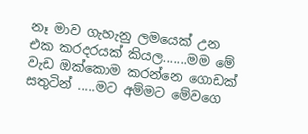නෑ මාව ගැහැනු ලමයෙක් උන එක කරදරයක් කියල.......මම මේ වැඩ ඔක්කොම කරන්නෙ ගොඩක් සතුටින් .....මට අම්මට මේවගෙ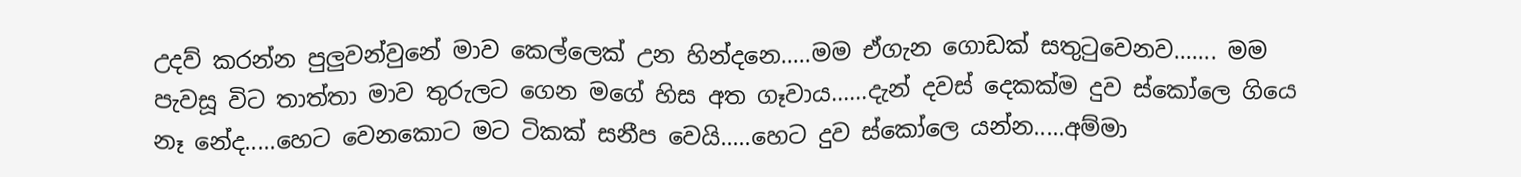උදව් කරන්න පුලුවන්වුනේ මාව කෙල්ලෙක් උන හින්දනෙ.....මම ඒගැන ගොඩක් සතුටුවෙනව....... මම පැවසූ විට තාත්තා මාව තුරුලට ගෙන මගේ හිස අත ගෑවාය......දැන් දවස් දෙකක්ම දුව ස්කෝලෙ ගියෙ නෑ නේද.....හෙට වෙනකොට මට ටිකක් සනීප වෙයි.....හෙට දුව ස්කෝලෙ යන්න.....අම්මා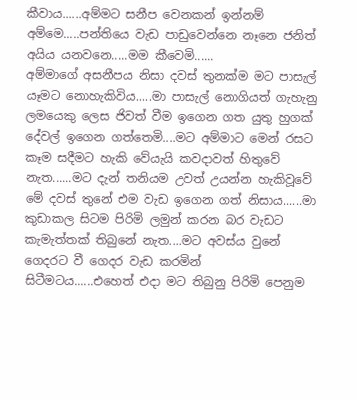කීවාය......අම්මට සනීප වෙනකන් ඉන්නම් අම්මෙ.....පන්තියෙ වැඩ පාඩුවෙන්නෙ නෑනෙ ජනිත් අයිය යනවනෙ.....මම කීවෙමි......
අම්මාගේ අසනීපය නිසා දවස් තුනක්ම මට පාසැල් යෑමට නොහැකිවිය.....මා පාසැල් නොගියත් ගැහැනු ලමයෙකු ලෙස ජිවත් වීම ඉගෙන ගත යුතු හුගක් දේවල් ඉගෙන ගත්තෙමි....මට අම්මාට මෙන් රසට කෑම සදීමට හැකි වේයැයි කවදාවත් හිතුවේ නැත......මට දැන් තනියම උවත් උයන්න හැකිවූවේ මේ දවස් තුනේ එම වැඩ ඉගෙන ගත් නිසාය......මා කුඩාකල සිටම පිරිමි ලමුන් කරන බර වැඩට කැමැත්තක් තිබුනේ නැත....මට අවස්ය වුනේ ගෙදරට වී ගෙදර වැඩ කරමින් සිටීමටය......එහෙත් එදා මට තිබුනු පිරිමි පෙනුම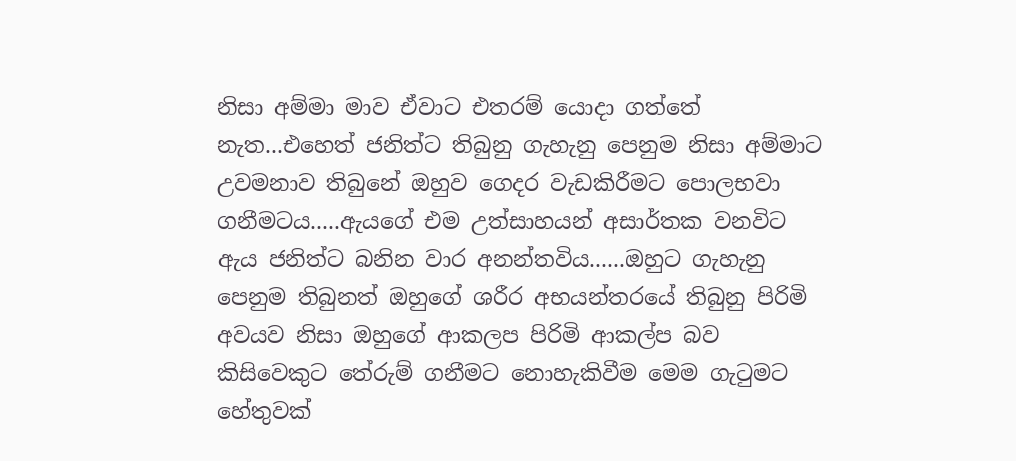නිසා අම්මා මාව ඒවාට එතරම් යොදා ගත්තේ නැත...එහෙත් ජනිත්ට තිබුනු ගැහැනු පෙනුම නිසා අම්මාට උවමනාව තිබුනේ ඔහුව ගෙදර වැඩකිරීමට පොලභවා ගනීමටය.....ඇයගේ එම උත්සාහයන් අසාර්තක වනවිට ඇය ජනිත්ට බනින වාර අනන්තවිය......ඔහුට ගැහැනු පෙනුම තිබුනත් ඔහුගේ ශරීර අභයන්තරයේ තිබුනු පිරිමි අවයව නිසා ඔහුගේ ආකලප පිරිමි ආකල්ප බව කිසිවෙකුට තේරුම් ගනීමට නොහැකිවීම මෙම ගැටුමට හේතුවක්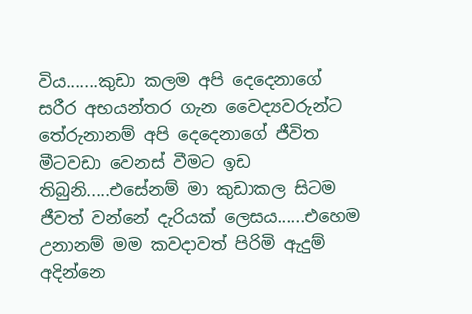විය.......කුඩා කලම අපි දෙදෙනාගේ සරීර අභයන්තර ගැන වෛද්‍යවරුන්ට තේරුනානම් අපි දෙදෙනාගේ ජීවිත මීටවඩා වෙනස් වීමට ඉඩ තිබුනි.....එසේනම් මා කුඩාකල සිටම ජීවත් වන්නේ දැරියක් ලෙසය......එහෙම උනානම් මම කවදාවත් පිරිමි ඇදුම් අදින්නෙ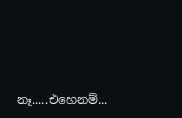නෑ.....එහෙනම්...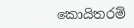කොයිතරම්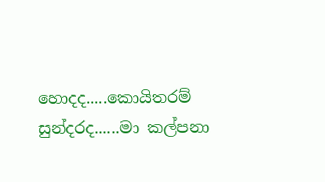හොදද.....කොයිතරම් සුන්දරද......මා කල්පනා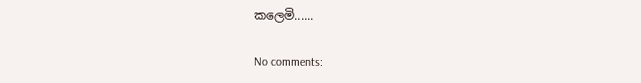කලෙමි......

No comments: